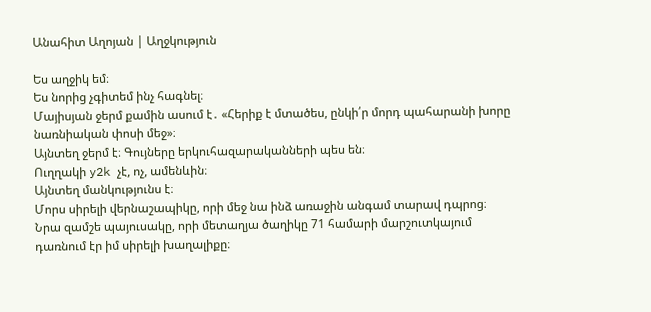Անահիտ Աղոյան | Աղջկություն

Ես աղջիկ եմ։
Ես նորից չգիտեմ ինչ հագնել։
Մայիսյան ջերմ քամին ասում է․ «Հերիք է մտածես, ընկի՛ր մորդ պահարանի խորը նառնիական փոսի մեջ»։
Այնտեղ ջերմ է։ Գույները երկուհազարականների պես են։
Ուղղակի y2k չէ, ոչ, ամենևին։
Այնտեղ մանկությունս է։
Մորս սիրելի վերնաշապիկը, որի մեջ նա ինձ առաջին անգամ տարավ դպրոց։
Նրա զամշե պայուսակը, որի մետաղյա ծաղիկը 71 համարի մարշուտկայում դառնում էր իմ սիրելի խաղալիքը։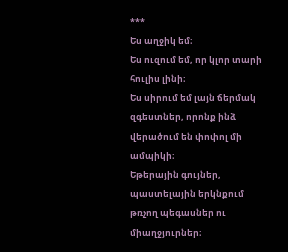***
Ես աղջիկ եմ։
Ես ուզում եմ, որ կլոր տարի հուլիս լինի։
Ես սիրում եմ լայն ճերմակ զգեստներ, որոնք ինձ վերածում են փոփոլ մի ամպիկի։
Եթերային գույներ, պաստելային երկնքում թռչող պեգասներ ու միաղջյուրներ։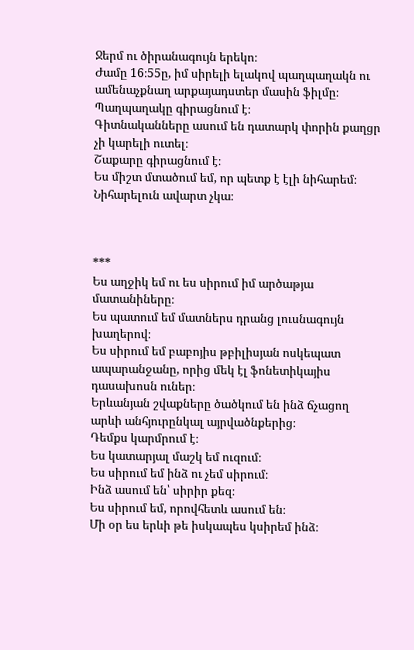Ջերմ ու ծիրանագույն երեկո։
Ժամը 16։55ը, իմ սիրելի ելակով պաղպաղակն ու ամենաչքնաղ արքայադստեր մասին ֆիլմը։
Պաղպաղակը գիրացնում է։
Գիտնականները ասում են դատարկ փորին քաղցր չի կարելի ուտել։
Շաքարը գիրացնում է։
Ես միշտ մտածում եմ, որ պետք է էլի նիհարեմ։
Նիհարելուն ավարտ չկա։



***
Ես աղջիկ եմ ու ես սիրում իմ արծաթյա մատանիները։
Ես պատում եմ մատներս դրանց լուսնագույն խաղերով։
Ես սիրում եմ բաբոյիս թբիլիսյան ոսկեպատ ապարանջանը, որից մեկ էլ ֆոնետիկայիս դասախոսն ուներ։
Երևանյան շվաքները ծածկում են ինձ ճչացող արևի անհյուրընկալ այրվածնքերից։
Դեմքս կարմրում է։
Ես կատարյալ մաշկ եմ ուզում։
Ես սիրում եմ ինձ ու չեմ սիրում։
Ինձ ասում են՝ սիրիր քեզ։
Ես սիրում եմ, որովհետև ասում են։
Մի օր ես երևի թե իսկապես կսիրեմ ինձ։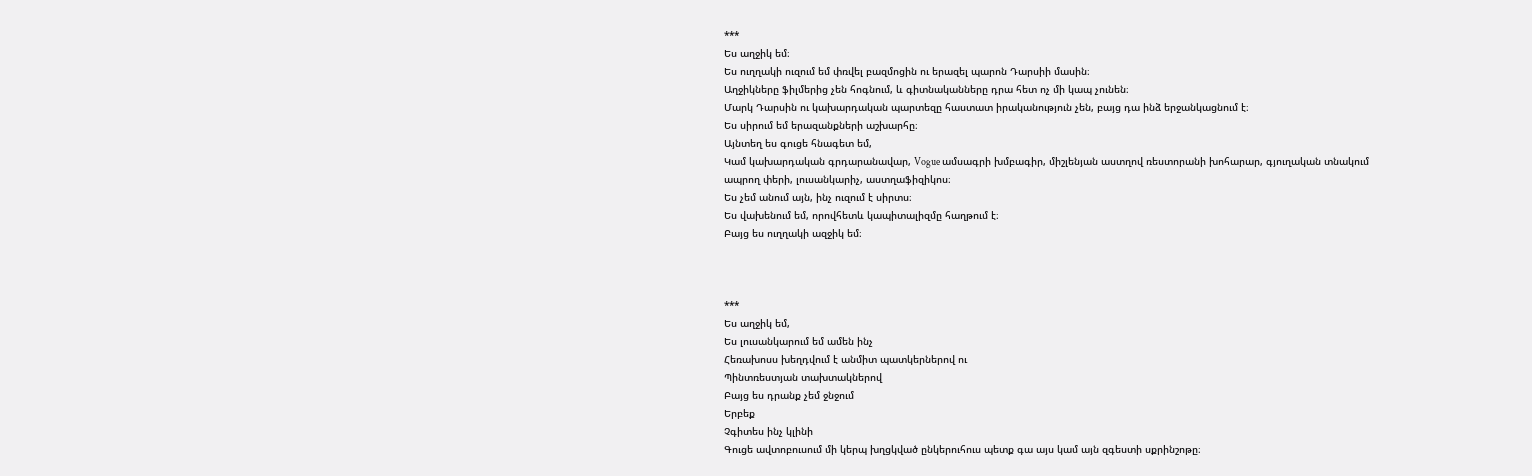***
Ես աղջիկ եմ։
Ես ուղղակի ուզում եմ փռվել բազմոցին ու երազել պարոն Դարսիի մասին։
Աղջիկները ֆիլմերից չեն հոգնում, և գիտնականները դրա հետ ոչ մի կապ չունեն։
Մարկ Դարսին ու կախարդական պարտեզը հաստատ իրականություն չեն, բայց դա ինձ երջանկացնում է։
Ես սիրում եմ երազանքների աշխարհը։
Այնտեղ ես գուցե հնագետ եմ,
Կամ կախարդական գրդարանավար, Vogue ամսագրի խմբագիր, միշլենյան աստղով ռեստորանի խոհարար, գյուղական տնակում ապրող փերի, լուսանկարիչ, աստղաֆիզիկոս։
Ես չեմ անում այն, ինչ ուզում է սիրտս։
Ես վախենում եմ, որովհետև կապիտալիզմը հաղթում է։
Բայց ես ուղղակի ազջիկ եմ։



***
Ես աղջիկ եմ,
Ես լուսանկարում եմ ամեն ինչ
Հեռախոսս խեղդվում է անմիտ պատկերներով ու
Պինտռեստյան տախտակներով
Բայց ես դրանք չեմ ջնջում
Երբեք
Չգիտես ինչ կլինի
Գուցե ավտոբուսում մի կերպ խղցկված ընկերուհուս պետք գա այս կամ այն զգեստի սքրինշոթը։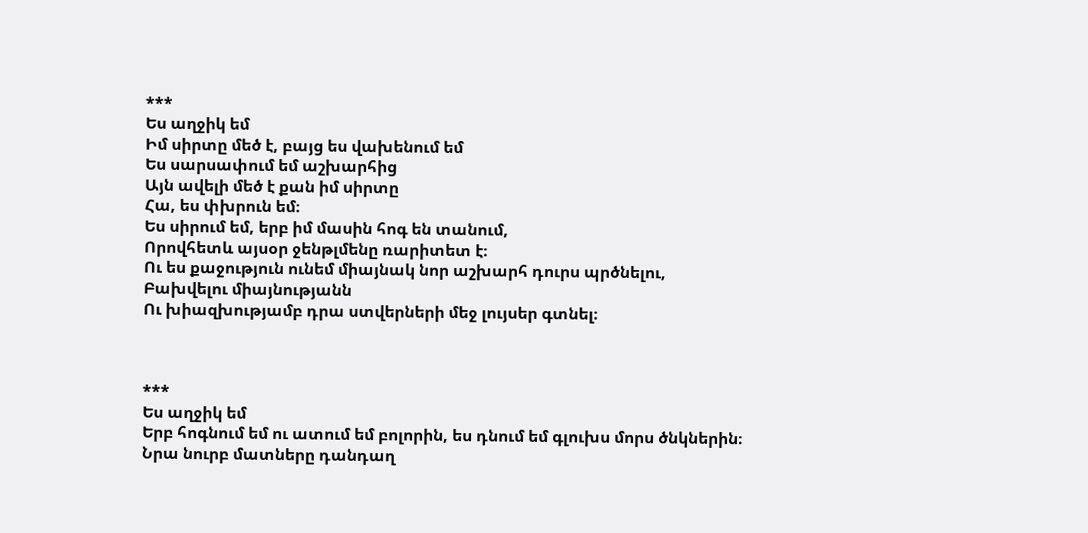***
Ես աղջիկ եմ
Իմ սիրտը մեծ է, բայց ես վախենում եմ
Ես սարսափում եմ աշխարհից
Այն ավելի մեծ է քան իմ սիրտը
Հա, ես փխրուն եմ։
Ես սիրում եմ, երբ իմ մասին հոգ են տանում,
Որովհետև այսօր ջենթլմենը ռարիտետ է։
Ու ես քաջություն ունեմ միայնակ նոր աշխարհ դուրս պրծնելու,
Բախվելու միայնությանն
Ու խիազխությամբ դրա ստվերների մեջ լույսեր գտնել։



***
Ես աղջիկ եմ
Երբ հոգնում եմ ու ատում եմ բոլորին, ես դնում եմ գլուխս մորս ծնկներին։
Նրա նուրբ մատները դանդաղ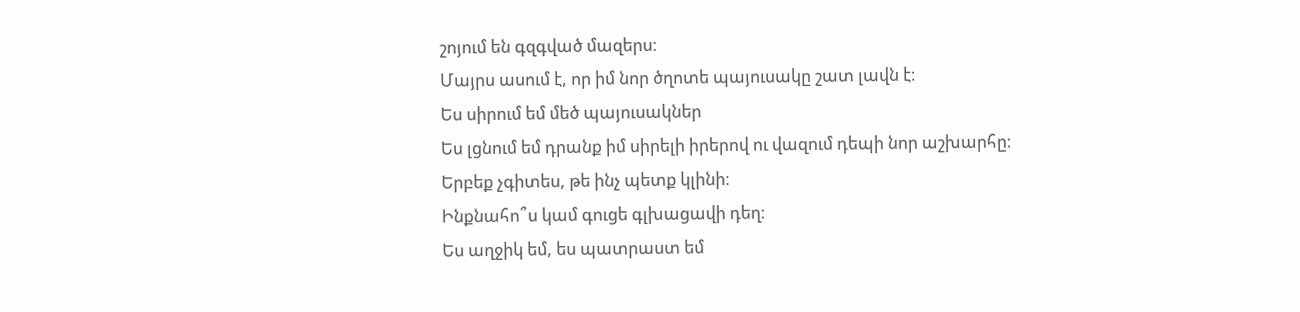շոյում են գզգված մազերս։
Մայրս ասում է, որ իմ նոր ծղոտե պայուսակը շատ լավն է։
Ես սիրում եմ մեծ պայուսակներ
Ես լցնում եմ դրանք իմ սիրելի իրերով ու վազում դեպի նոր աշխարհը։
Երբեք չգիտես, թե ինչ պետք կլինի։
Ինքնահո՞ս կամ գուցե գլխացավի դեղ։
Ես աղջիկ եմ, ես պատրաստ եմ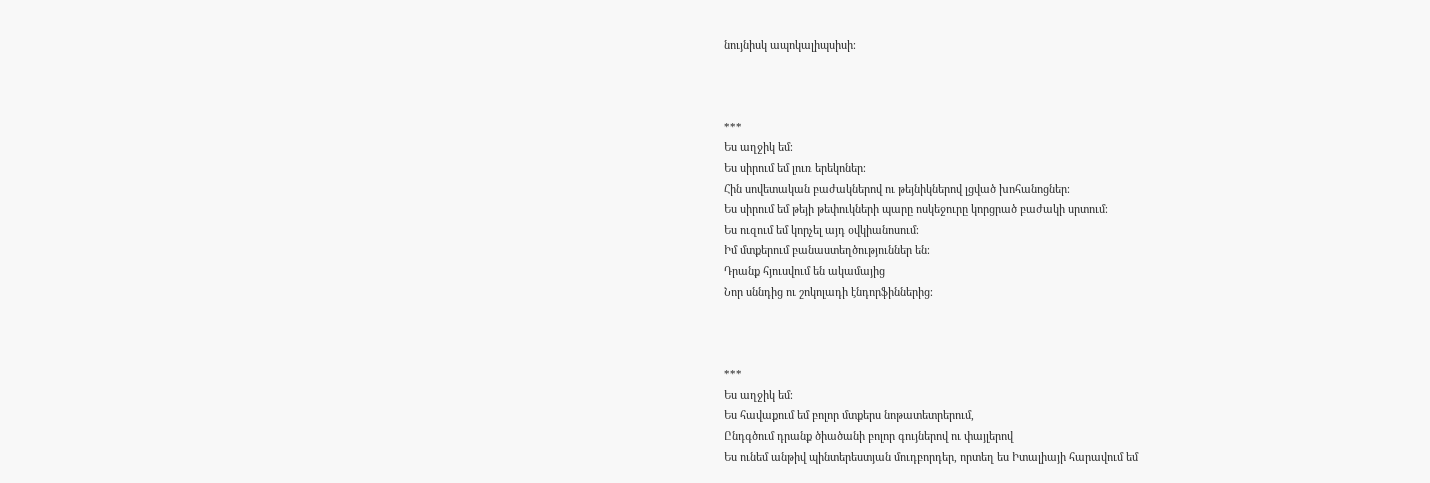նույնիսկ ապոկալիպսիսի։



***
Ես աղջիկ եմ։
Ես սիրում եմ լուռ երեկոներ։
Հին սովետական բաժակներով ու թեյնիկներով լցված խոհանոցներ։
Ես սիրում եմ թեյի թեփուկների պարը ոսկեջուրը կորցրած բաժակի սրտում։
Ես ուզում եմ կորչել այդ օվկիանոսում։
Իմ մտքերում բանաստեղծություններ են։
Դրանք հյուսվում են ակամայից
Նոր սննդից ու շոկոլադի էնդորֆիններից։



***
Ես աղջիկ եմ։
Ես հավաքում եմ բոլոր մտքերս նոթատետրերում,
Ընդգծում դրանք ծիածանի բոլոր գույներով ու փայլերով
Ես ունեմ անթիվ պինտերեստյան մուդբորդեր, որտեղ ես Իտալիայի հարավում եմ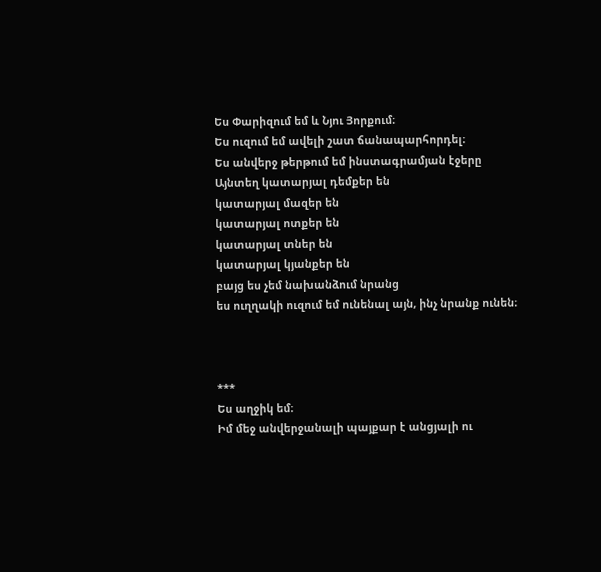Ես Փարիզում եմ և Նյու Յորքում։
Ես ուզում եմ ավելի շատ ճանապարհորդել։
Ես անվերջ թերթում եմ ինստագրամյան էջերը
Այնտեղ կատարյալ դեմքեր են
կատարյալ մազեր են
կատարյալ ոտքեր են
կատարյալ տներ են
կատարյալ կյանքեր են
բայց ես չեմ նախանձում նրանց
ես ուղղակի ուզում եմ ունենալ այն, ինչ նրանք ունեն։



***
Ես աղջիկ եմ։
Իմ մեջ անվերջանալի պայքար է անցյալի ու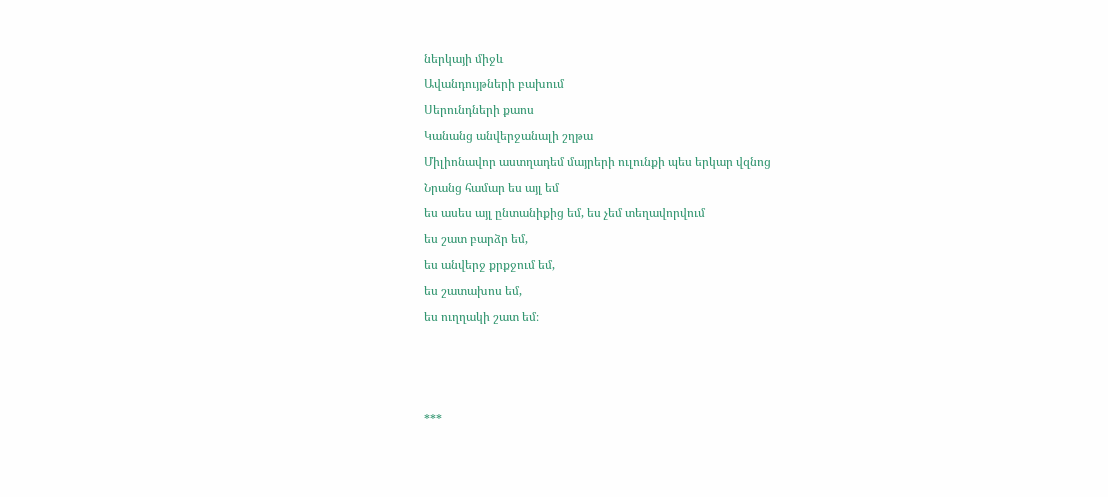ներկայի միջև
Ավանդույթների բախում
Սերունդների քաոս
Կանանց անվերջանալի շղթա
Միլիոնավոր աստղադեմ մայրերի ուլունքի պես երկար վզնոց
Նրանց համար ես այլ եմ
ես ասես այլ ընտանիքից եմ, ես չեմ տեղավորվում
ես շատ բարձր եմ,
ես անվերջ քրքջում եմ,
ես շատախոս եմ,
ես ուղղակի շատ եմ։



***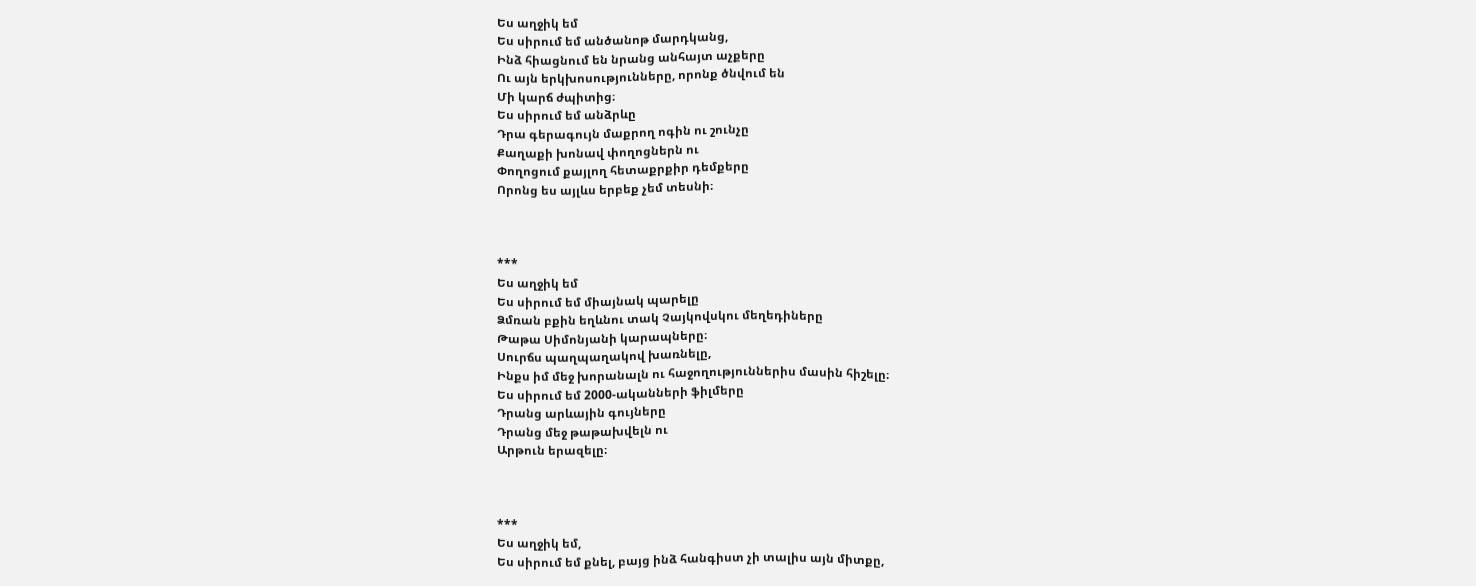Ես աղջիկ եմ
Ես սիրում եմ անծանոթ մարդկանց,
Ինձ հիացնում են նրանց անհայտ աչքերը
Ու այն երկխոսությունները, որոնք ծնվում են
Մի կարճ ժպիտից։
Ես սիրում եմ անձրևը
Դրա գերագույն մաքրող ոգին ու շունչը
Քաղաքի խոնավ փողոցներն ու
Փողոցում քայլող հետաքրքիր դեմքերը
Որոնց ես այլևս երբեք չեմ տեսնի։



***
Ես աղջիկ եմ
Ես սիրում եմ միայնակ պարելը
Ձմռան բքին եղևնու տակ Չայկովսկու մեղեդիները
Թաթա Սիմոնյանի կարապները։
Սուրճս պաղպաղակով խառնելը,
Ինքս իմ մեջ խորանալն ու հաջողություններիս մասին հիշելը։
Ես սիրում եմ 2000-ականների ֆիլմերը
Դրանց արևային գույները
Դրանց մեջ թաթախվելն ու
Արթուն երազելը։



***
Ես աղջիկ եմ,
Ես սիրում եմ քնել, բայց ինձ հանգիստ չի տալիս այն միտքը,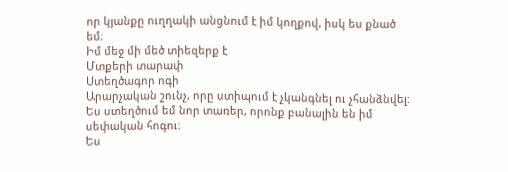որ կյանքը ուղղակի անցնում է իմ կողքով, իսկ ես քնած եմ։
Իմ մեջ մի մեծ տիեզերք է
Մտքերի տարափ
Ստեղծագոր ոգի
Արարչական շունչ, որը ստիպում է չկանգնել ու չհանձնվել։
Ես ստեղծում եմ նոր տառեր, որոնք բանալին են իմ սեփական հոգու։
Ես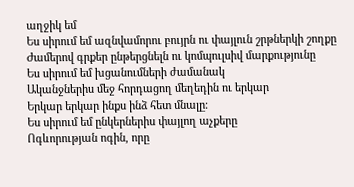աղջիկ եմ
Ես սիրում եմ ազնվամորու բույրն ու փայլուն շրթներկի շողքը
Ժամերով գրքեր ընթերցնելն ու կոմպուլսիվ մարքությունը
Ես սիրում եմ խցանումների ժամանակ
Ականջներիս մեջ հորդացող մեղեդին ու երկար
Երկար երկար ինքս ինձ հետ մնալը։
Ես սիրում եմ ընկերներիս փայլող աչքերը
Ոգևորության ոգին, որը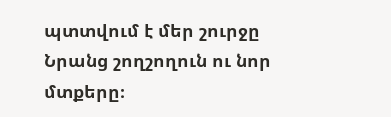պտտվում է մեր շուրջը
Նրանց շողշողուն ու նոր մտքերը։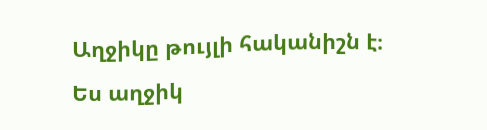Աղջիկը թույլի հականիշն է։
Ես աղջիկ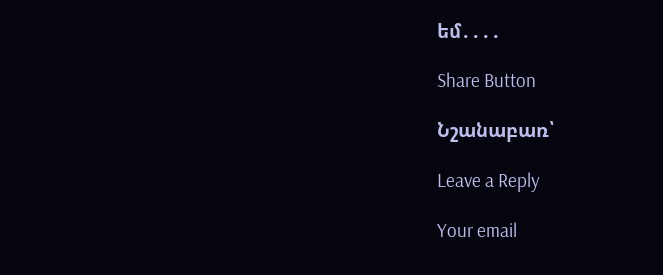եմ․․․․

Share Button

Նշանաբառ՝

Leave a Reply

Your email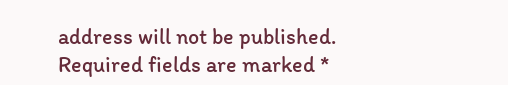address will not be published. Required fields are marked *